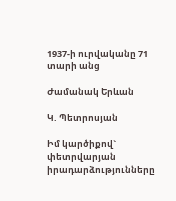1937-ի ուրվականը 71 տարի անց

Ժամանակ Երևան

Կ. Պետրոսյան

Իմ կարծիքով` փետրվարյան իրադարձությունները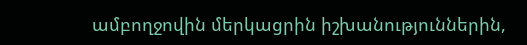ամբողջովին մերկացրին իշխանություններին,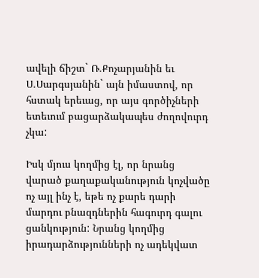ավելի ճիշտ` Ռ.Քոչարյանին եւ Ս.Սարգսյանին` այն իմաստով, որ հստակ երեւաց, որ այս գործիչների ետեւում բացարձակապես ժողովուրդ չկա:

Իսկ մյուս կողմից էլ, որ նրանց վարած քաղաքականություն կոչվածը ոչ այլ ինչ է, եթե ոչ քարե դարի մարդու բնազդներին հագուրդ գալու ցանկություն: Նրանց կողմից իրադարձությունների ոչ ադեկվատ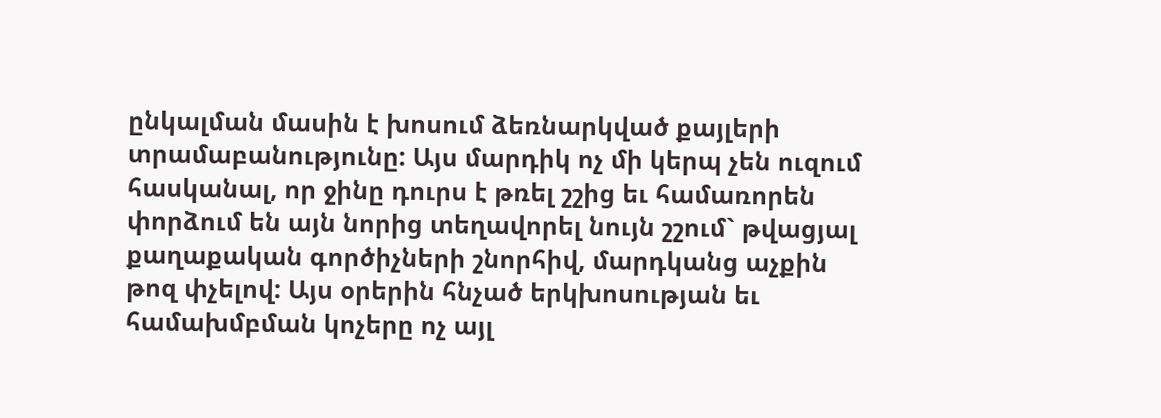ընկալման մասին է խոսում ձեռնարկված քայլերի տրամաբանությունը: Այս մարդիկ ոչ մի կերպ չեն ուզում հասկանալ, որ ջինը դուրս է թռել շշից եւ համառորեն փորձում են այն նորից տեղավորել նույն շշում` թվացյալ քաղաքական գործիչների շնորհիվ, մարդկանց աչքին թոզ փչելով: Այս օրերին հնչած երկխոսության եւ համախմբման կոչերը ոչ այլ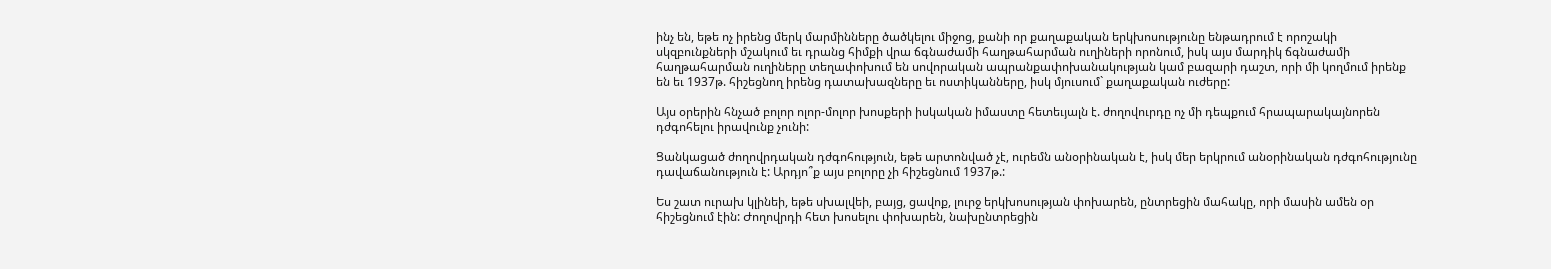ինչ են, եթե ոչ իրենց մերկ մարմինները ծածկելու միջոց, քանի որ քաղաքական երկխոսությունը ենթադրում է որոշակի սկզբունքների մշակում եւ դրանց հիմքի վրա ճգնաժամի հաղթահարման ուղիների որոնում, իսկ այս մարդիկ ճգնաժամի հաղթահարման ուղիները տեղափոխում են սովորական ապրանքափոխանակության կամ բազարի դաշտ, որի մի կողմում իրենք են եւ 1937թ. հիշեցնող իրենց դատախազները եւ ոստիկանները, իսկ մյուսում` քաղաքական ուժերը:

Այս օրերին հնչած բոլոր ոլոր-մոլոր խոսքերի իսկական իմաստը հետեւյալն է. ժողովուրդը ոչ մի դեպքում հրապարակայնորեն դժգոհելու իրավունք չունի:

Ցանկացած ժողովրդական դժգոհություն, եթե արտոնված չէ, ուրեմն անօրինական է, իսկ մեր երկրում անօրինական դժգոհությունը դավաճանություն է: Արդյո՞ք այս բոլորը չի հիշեցնում 1937թ.:

Ես շատ ուրախ կլինեի, եթե սխալվեի, բայց, ցավոք, լուրջ երկխոսության փոխարեն, ընտրեցին մահակը, որի մասին ամեն օր հիշեցնում էին: Ժողովրդի հետ խոսելու փոխարեն, նախընտրեցին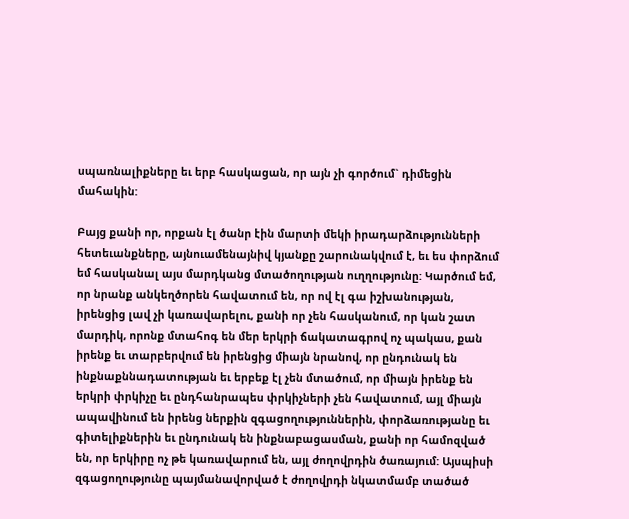սպառնալիքները եւ երբ հասկացան, որ այն չի գործում` դիմեցին մահակին:

Բայց քանի որ, որքան էլ ծանր էին մարտի մեկի իրադարձությունների հետեւանքները, այնուամենայնիվ կյանքը շարունակվում է, եւ ես փորձում եմ հասկանալ այս մարդկանց մտածողության ուղղությունը: Կարծում եմ, որ նրանք անկեղծորեն հավատում են, որ ով էլ գա իշխանության, իրենցից լավ չի կառավարելու, քանի որ չեն հասկանում, որ կան շատ մարդիկ, որոնք մտահոգ են մեր երկրի ճակատագրով ոչ պակաս, քան իրենք եւ տարբերվում են իրենցից միայն նրանով, որ ընդունակ են ինքնաքննադատության եւ երբեք էլ չեն մտածում, որ միայն իրենք են երկրի փրկիչը եւ ընդհանրապես փրկիչների չեն հավատում, այլ միայն ապավինում են իրենց ներքին զգացողություններին, փորձառությանը եւ գիտելիքներին եւ ընդունակ են ինքնաբացասման, քանի որ համոզված են, որ երկիրը ոչ թե կառավարում են, այլ ժողովրդին ծառայում: Այսպիսի զգացողությունը պայմանավորված է ժողովրդի նկատմամբ տածած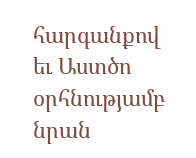հարգանքով եւ Աստծո օրհնությամբ նրան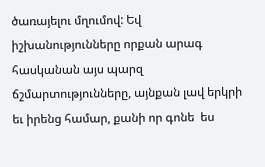ծառայելու մղումով: Եվ իշխանությունները որքան արագ հասկանան այս պարզ ճշմարտությունները, այնքան լավ երկրի եւ իրենց համար, քանի որ գոնե  ես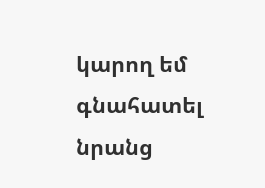կարող եմ գնահատել նրանց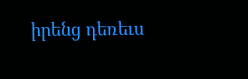իրենց դեռեւս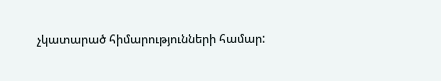չկատարած հիմարությունների համար: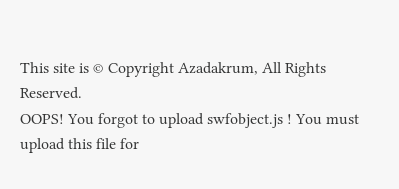This site is © Copyright Azadakrum, All Rights Reserved.
OOPS! You forgot to upload swfobject.js ! You must upload this file for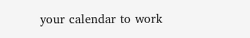your calendar to work